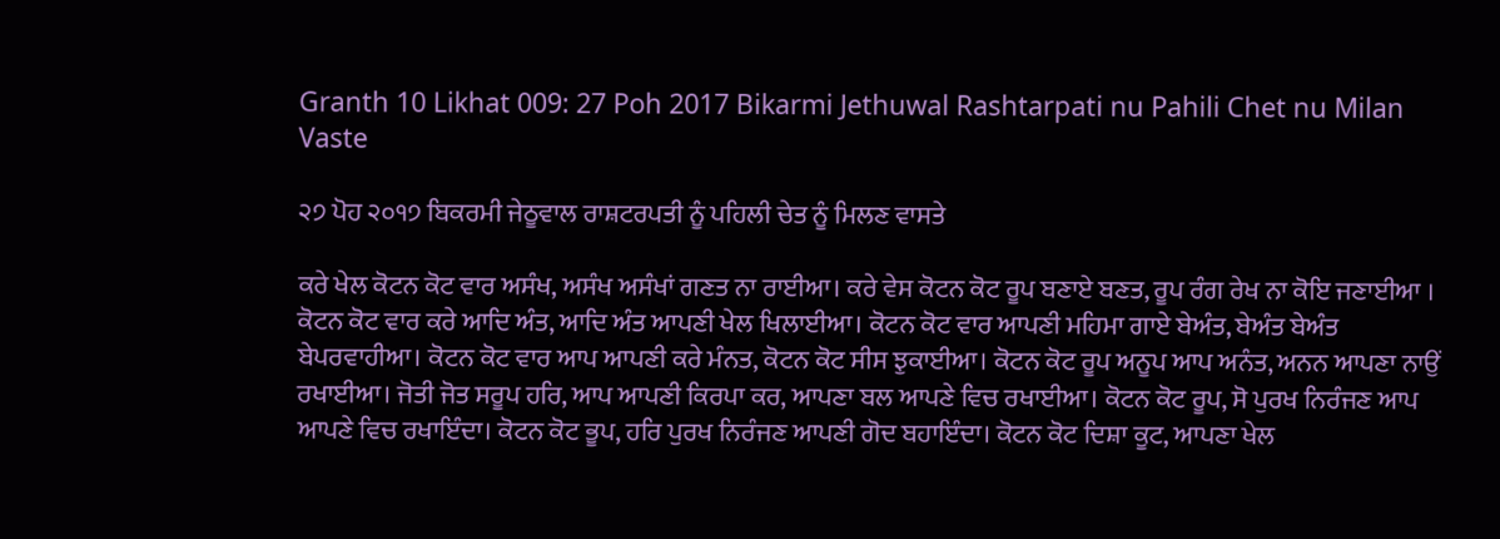Granth 10 Likhat 009: 27 Poh 2017 Bikarmi Jethuwal Rashtarpati nu Pahili Chet nu Milan Vaste

੨੭ ਪੋਹ ੨੦੧੭ ਬਿਕਰਮੀ ਜੇਠੂਵਾਲ ਰਾਸ਼ਟਰਪਤੀ ਨੂੰ ਪਹਿਲੀ ਚੇਤ ਨੂੰ ਮਿਲਣ ਵਾਸਤੇ

ਕਰੇ ਖੇਲ ਕੋਟਨ ਕੋਟ ਵਾਰ ਅਸੰਖ, ਅਸੰਖ ਅਸੰਖਾਂ ਗਣਤ ਨਾ ਰਾਈਆ। ਕਰੇ ਵੇਸ ਕੋਟਨ ਕੋਟ ਰੂਪ ਬਣਾਏ ਬਣਤ, ਰੂਪ ਰੰਗ ਰੇਖ ਨਾ ਕੋਇ ਜਣਾਈਆ । ਕੋਟਨ ਕੋਟ ਵਾਰ ਕਰੇ ਆਦਿ ਅੰਤ, ਆਦਿ ਅੰਤ ਆਪਣੀ ਖੇਲ ਖਿਲਾਈਆ। ਕੋਟਨ ਕੋਟ ਵਾਰ ਆਪਣੀ ਮਹਿਮਾ ਗਾਏ ਬੇਅੰਤ, ਬੇਅੰਤ ਬੇਅੰਤ ਬੇਪਰਵਾਹੀਆ। ਕੋਟਨ ਕੋਟ ਵਾਰ ਆਪ ਆਪਣੀ ਕਰੇ ਮੰਨਤ, ਕੋਟਨ ਕੋਟ ਸੀਸ ਝੁਕਾਈਆ। ਕੋਟਨ ਕੋਟ ਰੂਪ ਅਨੂਪ ਆਪ ਅਨੰਤ, ਅਨਨ ਆਪਣਾ ਨਾਉਂ ਰਖਾਈਆ। ਜੋਤੀ ਜੋਤ ਸਰੂਪ ਹਰਿ, ਆਪ ਆਪਣੀ ਕਿਰਪਾ ਕਰ, ਆਪਣਾ ਬਲ ਆਪਣੇ ਵਿਚ ਰਖਾਈਆ। ਕੋਟਨ ਕੋਟ ਰੂਪ, ਸੋ ਪੁਰਖ ਨਿਰੰਜਣ ਆਪ ਆਪਣੇ ਵਿਚ ਰਖਾਇੰਦਾ। ਕੋਟਨ ਕੋਟ ਭੂਪ, ਹਰਿ ਪੁਰਖ ਨਿਰੰਜਣ ਆਪਣੀ ਗੋਦ ਬਹਾਇੰਦਾ। ਕੋਟਨ ਕੋਟ ਦਿਸ਼ਾ ਕੂਟ, ਆਪਣਾ ਖੇਲ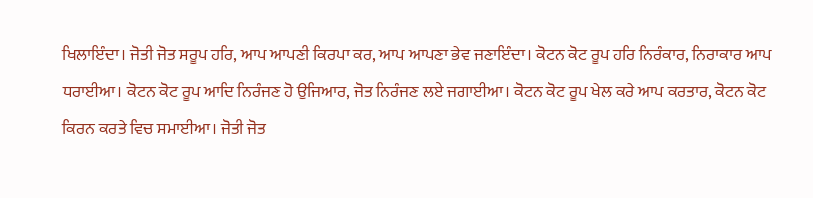ਖਿਲਾਇੰਦਾ। ਜੋਤੀ ਜੋਤ ਸਰੂਪ ਹਰਿ, ਆਪ ਆਪਣੀ ਕਿਰਪਾ ਕਰ, ਆਪ ਆਪਣਾ ਭੇਵ ਜਣਾਇੰਦਾ। ਕੋਟਨ ਕੋਟ ਰੂਪ ਹਰਿ ਨਿਰੰਕਾਰ, ਨਿਰਾਕਾਰ ਆਪ ਧਰਾਈਆ। ਕੋਟਨ ਕੋਟ ਰੂਪ ਆਦਿ ਨਿਰੰਜਣ ਹੋ ਉਜਿਆਰ, ਜੋਤ ਨਿਰੰਜਣ ਲਏ ਜਗਾਈਆ। ਕੋਟਨ ਕੋਟ ਰੂਪ ਖੇਲ ਕਰੇ ਆਪ ਕਰਤਾਰ, ਕੋਟਨ ਕੋਟ ਕਿਰਨ ਕਰਤੇ ਵਿਚ ਸਮਾਈਆ। ਜੋਤੀ ਜੋਤ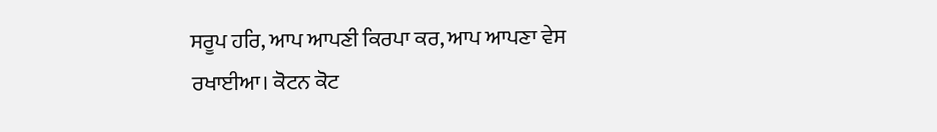ਸਰੂਪ ਹਰਿ, ਆਪ ਆਪਣੀ ਕਿਰਪਾ ਕਰ, ਆਪ ਆਪਣਾ ਵੇਸ ਰਖਾਈਆ। ਕੋਟਨ ਕੋਟ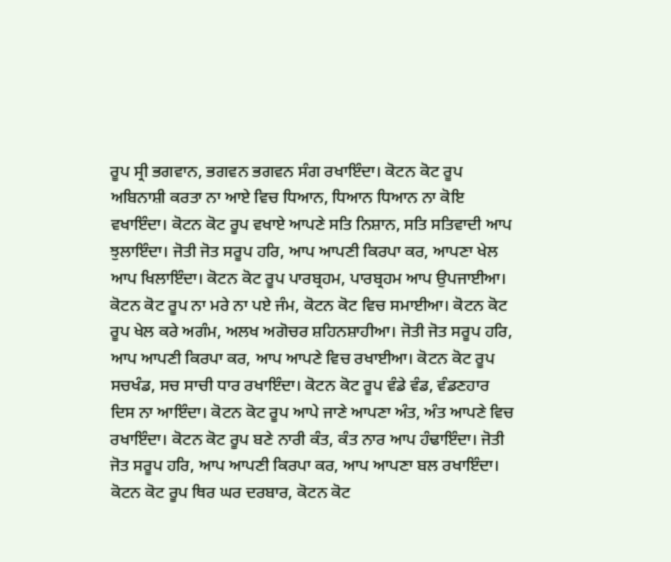ਰੂਪ ਸ੍ਰੀ ਭਗਵਾਨ, ਭਗਵਨ ਭਗਵਨ ਸੰਗ ਰਖਾਇੰਦਾ। ਕੋਟਨ ਕੋਟ ਰੂਪ ਅਬਿਨਾਸ਼ੀ ਕਰਤਾ ਨਾ ਆਏ ਵਿਚ ਧਿਆਨ, ਧਿਆਨ ਧਿਆਨ ਨਾ ਕੋਇ ਵਖਾਇੰਦਾ। ਕੋਟਨ ਕੋਟ ਰੂਪ ਵਖਾਏ ਆਪਣੇ ਸਤਿ ਨਿਸ਼ਾਨ, ਸਤਿ ਸਤਿਵਾਦੀ ਆਪ ਝੁਲਾਇੰਦਾ। ਜੋਤੀ ਜੋਤ ਸਰੂਪ ਹਰਿ, ਆਪ ਆਪਣੀ ਕਿਰਪਾ ਕਰ, ਆਪਣਾ ਖੇਲ ਆਪ ਖਿਲਾਇੰਦਾ। ਕੋਟਨ ਕੋਟ ਰੂਪ ਪਾਰਬ੍ਰਹਮ, ਪਾਰਬ੍ਰਹਮ ਆਪ ਉਪਜਾਈਆ। ਕੋਟਨ ਕੋਟ ਰੂਪ ਨਾ ਮਰੇ ਨਾ ਪਏ ਜੰਮ, ਕੋਟਨ ਕੋਟ ਵਿਚ ਸਮਾਈਆ। ਕੋਟਨ ਕੋਟ ਰੂਪ ਖੇਲ ਕਰੇ ਅਗੰਮ, ਅਲਖ ਅਗੋਚਰ ਸ਼ਹਿਨਸ਼ਾਹੀਆ। ਜੋਤੀ ਜੋਤ ਸਰੂਪ ਹਰਿ, ਆਪ ਆਪਣੀ ਕਿਰਪਾ ਕਰ, ਆਪ ਆਪਣੇ ਵਿਚ ਰਖਾਈਆ। ਕੋਟਨ ਕੋਟ ਰੂਪ ਸਚਖੰਡ, ਸਚ ਸਾਚੀ ਧਾਰ ਰਖਾਇੰਦਾ। ਕੋਟਨ ਕੋਟ ਰੂਪ ਵੰਡੇ ਵੰਡ, ਵੰਡਣਹਾਰ ਦਿਸ ਨਾ ਆਇੰਦਾ। ਕੋਟਨ ਕੋਟ ਰੂਪ ਆਪੇ ਜਾਣੇ ਆਪਣਾ ਅੰਤ, ਅੰਤ ਆਪਣੇ ਵਿਚ ਰਖਾਇੰਦਾ। ਕੋਟਨ ਕੋਟ ਰੂਪ ਬਣੇ ਨਾਰੀ ਕੰਤ, ਕੰਤ ਨਾਰ ਆਪ ਹੰਢਾਇੰਦਾ। ਜੋਤੀ ਜੋਤ ਸਰੂਪ ਹਰਿ, ਆਪ ਆਪਣੀ ਕਿਰਪਾ ਕਰ, ਆਪ ਆਪਣਾ ਬਲ ਰਖਾਇੰਦਾ। ਕੋਟਨ ਕੋਟ ਰੂਪ ਥਿਰ ਘਰ ਦਰਬਾਰ, ਕੋਟਨ ਕੋਟ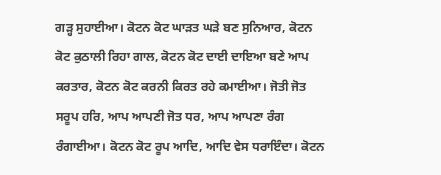ਗੜ੍ਹ ਸੁਹਾਈਆ। ਕੋਟਨ ਕੋਟ ਘਾੜਤ ਘੜੇ ਬਣ ਸੁਨਿਆਰ, ਕੋਟਨ ਕੋਟ ਕੁਠਾਲੀ ਰਿਹਾ ਗਾਲ, ਕੋਟਨ ਕੋਟ ਦਾਈ ਦਾਇਆ ਬਣੇ ਆਪ ਕਰਤਾਰ, ਕੋਟਨ ਕੋਟ ਕਰਨੀ ਕਿਰਤ ਰਹੇ ਕਮਾਈਆ। ਜੋਤੀ ਜੋਤ ਸਰੂਪ ਹਰਿ, ਆਪ ਆਪਣੀ ਜੋਤ ਧਰ, ਆਪ ਆਪਣਾ ਰੰਗ ਰੰਗਾਈਆ। ਕੋਟਨ ਕੋਟ ਰੂਪ ਆਦਿ, ਆਦਿ ਵੇਸ ਧਰਾਇੰਦਾ। ਕੋਟਨ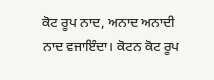ਕੋਟ ਰੂਪ ਨਾਦ, ਅਨਾਦ ਅਨਾਦੀ ਨਾਦ ਵਜਾਇੰਦਾ। ਕੋਟਨ ਕੋਟ ਰੂਪ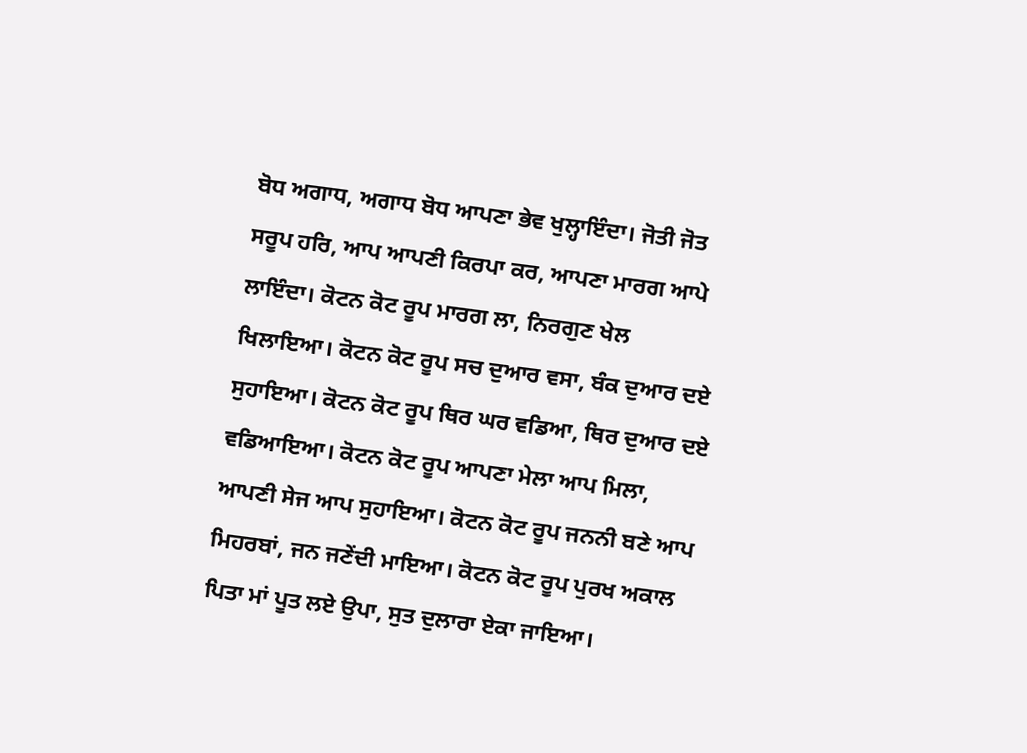ਬੋਧ ਅਗਾਧ, ਅਗਾਧ ਬੋਧ ਆਪਣਾ ਭੇਵ ਖੁਲ੍ਹਾਇੰਦਾ। ਜੋਤੀ ਜੋਤ ਸਰੂਪ ਹਰਿ, ਆਪ ਆਪਣੀ ਕਿਰਪਾ ਕਰ, ਆਪਣਾ ਮਾਰਗ ਆਪੇ ਲਾਇੰਦਾ। ਕੋਟਨ ਕੋਟ ਰੂਪ ਮਾਰਗ ਲਾ, ਨਿਰਗੁਣ ਖੇਲ ਖਿਲਾਇਆ। ਕੋਟਨ ਕੋਟ ਰੂਪ ਸਚ ਦੁਆਰ ਵਸਾ, ਬੰਕ ਦੁਆਰ ਦਏ ਸੁਹਾਇਆ। ਕੋਟਨ ਕੋਟ ਰੂਪ ਥਿਰ ਘਰ ਵਡਿਆ, ਥਿਰ ਦੁਆਰ ਦਏ ਵਡਿਆਇਆ। ਕੋਟਨ ਕੋਟ ਰੂਪ ਆਪਣਾ ਮੇਲਾ ਆਪ ਮਿਲਾ, ਆਪਣੀ ਸੇਜ ਆਪ ਸੁਹਾਇਆ। ਕੋਟਨ ਕੋਟ ਰੂਪ ਜਨਨੀ ਬਣੇ ਆਪ ਮਿਹਰਬਾਂ, ਜਨ ਜਣੇਂਦੀ ਮਾਇਆ। ਕੋਟਨ ਕੋਟ ਰੂਪ ਪੁਰਖ ਅਕਾਲ ਪਿਤਾ ਮਾਂ ਪੂਤ ਲਏ ਉਪਾ, ਸੁਤ ਦੁਲਾਰਾ ਏਕਾ ਜਾਇਆ।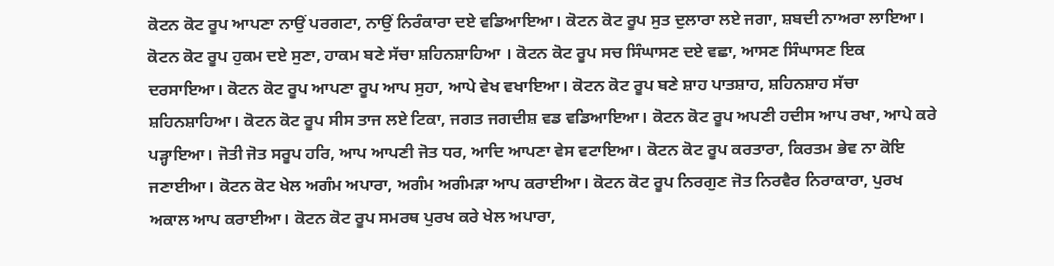ਕੋਟਨ ਕੋਟ ਰੂਪ ਆਪਣਾ ਨਾਉਂ ਪਰਗਟਾ, ਨਾਉਂ ਨਿਰੰਕਾਰਾ ਦਏ ਵਡਿਆਇਆ। ਕੋਟਨ ਕੋਟ ਰੂਪ ਸੁਤ ਦੁਲਾਰਾ ਲਏ ਜਗਾ, ਸ਼ਬਦੀ ਨਾਅਰਾ ਲਾਇਆ। ਕੋਟਨ ਕੋਟ ਰੂਪ ਹੁਕਮ ਦਏ ਸੁਣਾ, ਹਾਕਮ ਬਣੇ ਸੱਚਾ ਸ਼ਹਿਨਸ਼ਾਹਿਆ । ਕੋਟਨ ਕੋਟ ਰੂਪ ਸਚ ਸਿੰਘਾਸਣ ਦਏ ਵਛਾ, ਆਸਣ ਸਿੰਘਾਸਣ ਇਕ ਦਰਸਾਇਆ। ਕੋਟਨ ਕੋਟ ਰੂਪ ਆਪਣਾ ਰੂਪ ਆਪ ਸੁਹਾ, ਆਪੇ ਵੇਖ ਵਖਾਇਆ। ਕੋਟਨ ਕੋਟ ਰੂਪ ਬਣੇ ਸ਼ਾਹ ਪਾਤਸ਼ਾਹ, ਸ਼ਹਿਨਸ਼ਾਹ ਸੱਚਾ ਸ਼ਹਿਨਸ਼ਾਹਿਆ। ਕੋਟਨ ਕੋਟ ਰੂਪ ਸੀਸ ਤਾਜ ਲਏ ਟਿਕਾ, ਜਗਤ ਜਗਦੀਸ਼ ਵਡ ਵਡਿਆਇਆ। ਕੋਟਨ ਕੋਟ ਰੂਪ ਅਪਣੀ ਹਦੀਸ ਆਪ ਰਖਾ, ਆਪੇ ਕਰੇ ਪੜ੍ਹਾਇਆ। ਜੋਤੀ ਜੋਤ ਸਰੂਪ ਹਰਿ, ਆਪ ਆਪਣੀ ਜੋਤ ਧਰ, ਆਦਿ ਆਪਣਾ ਵੇਸ ਵਟਾਇਆ। ਕੋਟਨ ਕੋਟ ਰੂਪ ਕਰਤਾਰਾ, ਕਿਰਤਮ ਭੇਵ ਨਾ ਕੋਇ ਜਣਾਈਆ। ਕੋਟਨ ਕੋਟ ਖੇਲ ਅਗੰਮ ਅਪਾਰਾ, ਅਗੰਮ ਅਗੰਮੜਾ ਆਪ ਕਰਾਈਆ। ਕੋਟਨ ਕੋਟ ਰੂਪ ਨਿਰਗੁਣ ਜੋਤ ਨਿਰਵੈਰ ਨਿਰਾਕਾਰਾ, ਪੁਰਖ ਅਕਾਲ ਆਪ ਕਰਾਈਆ। ਕੋਟਨ ਕੋਟ ਰੂਪ ਸਮਰਥ ਪੁਰਖ ਕਰੇ ਖੇਲ ਅਪਾਰਾ,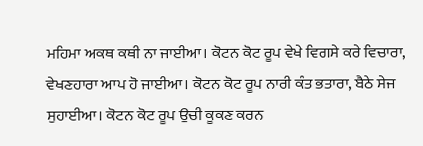ਮਹਿਮਾ ਅਕਥ ਕਥੀ ਨਾ ਜਾਈਆ। ਕੋਟਨ ਕੋਟ ਰੂਪ ਵੇਖੇ ਵਿਗਸੇ ਕਰੇ ਵਿਚਾਰਾ, ਵੇਖਣਹਾਰਾ ਆਪ ਹੋ ਜਾਈਆ। ਕੋਟਨ ਕੋਟ ਰੂਪ ਨਾਰੀ ਕੰਤ ਭਤਾਰਾ, ਬੈਠੇ ਸੇਜ ਸੁਹਾਈਆ। ਕੋਟਨ ਕੋਟ ਰੂਪ ਉਚੀ ਕੂਕਣ ਕਰਨ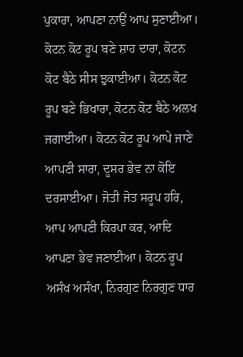ਪੁਕਾਰਾ, ਆਪਣਾ ਨਾਉਂ ਆਪ ਸੁਣਾਈਆ। ਕੋਟਨ ਕੋਟ ਰੂਪ ਬਣੇ ਸ਼ਾਹ ਦਾਰਾ, ਕੋਟਨ ਕੋਟ ਬੈਠੇ ਸੀਸ ਝੁਕਾਈਆ। ਕੋਟਨ ਕੋਟ ਰੂਪ ਬਣੇ ਭਿਖਾਰਾ, ਕੋਟਨ ਕੋਟ ਬੈਠੇ ਅਲਖ ਜਗਾਈਆ। ਕੋਟਨ ਕੋਟ ਰੂਪ ਆਪੇ ਜਾਣੇ ਆਪਣੀ ਸਾਰਾ, ਦੂਸਰ ਭੇਵ ਨਾ ਕੋਇ ਦਰਸਾਈਆ। ਜੋਤੀ ਜੋਤ ਸਰੂਪ ਹਰਿ, ਆਪ ਆਪਣੀ ਕਿਰਪਾ ਕਰ, ਆਦਿ ਆਪਣਾ ਭੇਵ ਜਣਾਈਆ। ਕੋਟਨ ਰੂਪ ਅਸੰਖ ਅਸੰਖਾ, ਨਿਰਗੁਣ ਨਿਰਗੁਣ ਧਾਰ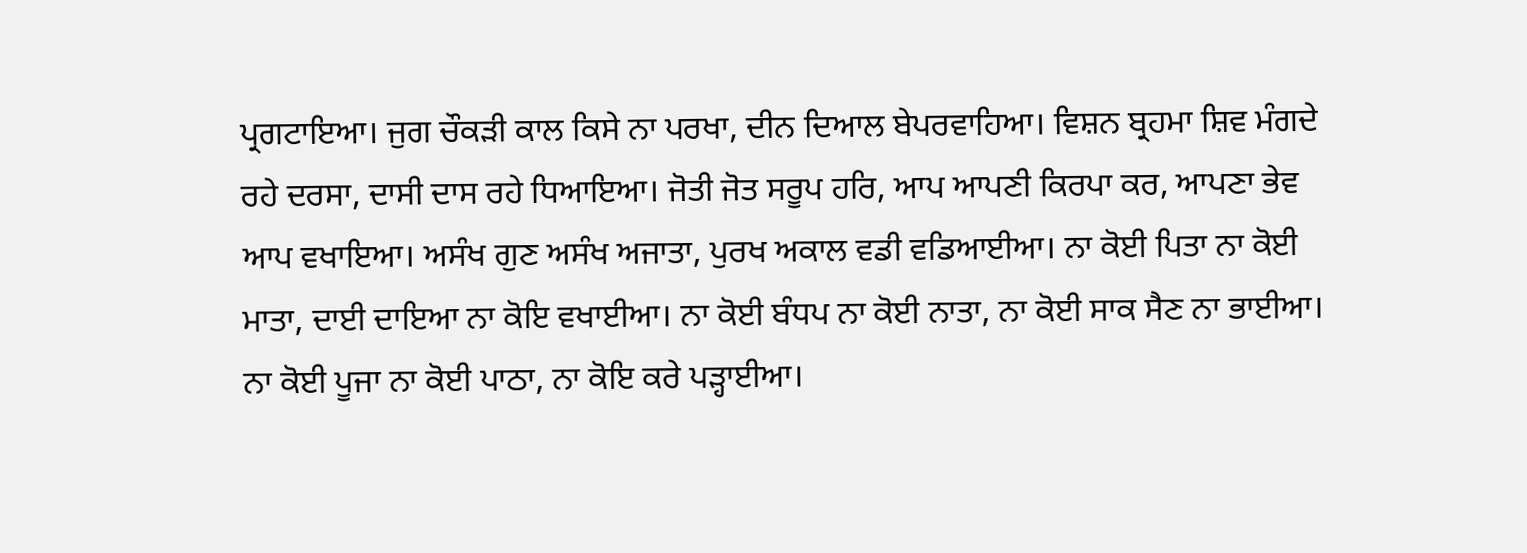ਪ੍ਰਗਟਾਇਆ। ਜੁਗ ਚੌਕੜੀ ਕਾਲ ਕਿਸੇ ਨਾ ਪਰਖਾ, ਦੀਨ ਦਿਆਲ ਬੇਪਰਵਾਹਿਆ। ਵਿਸ਼ਨ ਬ੍ਰਹਮਾ ਸ਼ਿਵ ਮੰਗਦੇ ਰਹੇ ਦਰਸਾ, ਦਾਸੀ ਦਾਸ ਰਹੇ ਧਿਆਇਆ। ਜੋਤੀ ਜੋਤ ਸਰੂਪ ਹਰਿ, ਆਪ ਆਪਣੀ ਕਿਰਪਾ ਕਰ, ਆਪਣਾ ਭੇਵ ਆਪ ਵਖਾਇਆ। ਅਸੰਖ ਗੁਣ ਅਸੰਖ ਅਜਾਤਾ, ਪੁਰਖ ਅਕਾਲ ਵਡੀ ਵਡਿਆਈਆ। ਨਾ ਕੋਈ ਪਿਤਾ ਨਾ ਕੋਈ ਮਾਤਾ, ਦਾਈ ਦਾਇਆ ਨਾ ਕੋਇ ਵਖਾਈਆ। ਨਾ ਕੋਈ ਬੰਧਪ ਨਾ ਕੋਈ ਨਾਤਾ, ਨਾ ਕੋਈ ਸਾਕ ਸੈਣ ਨਾ ਭਾਈਆ। ਨਾ ਕੋਈ ਪੂਜਾ ਨਾ ਕੋਈ ਪਾਠਾ, ਨਾ ਕੋਇ ਕਰੇ ਪੜ੍ਹਾਈਆ।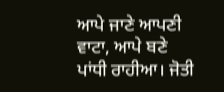ਆਪੇ ਜਾਣੇ ਆਪਣੀ ਵਾਟਾ, ਆਪੇ ਬਣੇ ਪਾਂਧੀ ਰਾਹੀਆ। ਜੋਤੀ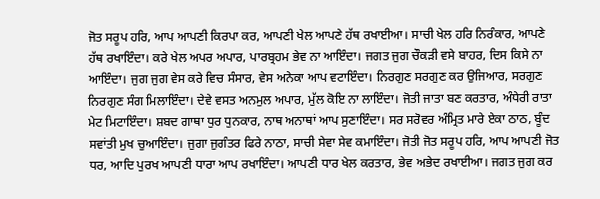ਜੋਤ ਸਰੂਪ ਹਰਿ, ਆਪ ਆਪਣੀ ਕਿਰਪਾ ਕਰ, ਆਪਣੀ ਖੇਲ ਆਪਣੇ ਹੱਥ ਰਖਾਈਆ। ਸਾਚੀ ਖੇਲ ਹਰਿ ਨਿਰੰਕਾਰ, ਆਪਣੇ ਹੱਥ ਰਖਾਇੰਦਾ। ਕਰੇ ਖੇਲ ਅਪਰ ਅਪਾਰ, ਪਾਰਬ੍ਰਹਮ ਭੇਵ ਨਾ ਆਇੰਦਾ। ਜਗਤ ਜੁਗ ਚੌਕੜੀ ਵਸੇ ਬਾਹਰ, ਦਿਸ ਕਿਸੇ ਨਾ ਆਇੰਦਾ। ਜੁਗ ਜੁਗ ਵੇਸ ਕਰੇ ਵਿਚ ਸੰਸਾਰ, ਵੇਸ ਅਨੇਕਾ ਆਪ ਵਟਾਇੰਦਾ। ਨਿਰਗੁਣ ਸਰਗੁਣ ਕਰ ਉਜਿਆਰ, ਸਰਗੁਣ ਨਿਰਗੁਣ ਸੰਗ ਮਿਲਾਇੰਦਾ। ਦੇਵੇ ਵਸਤ ਅਨਮੁਲ ਅਪਾਰ, ਮੁੱਲ ਕੋਇ ਨਾ ਲਾਇੰਦਾ। ਜੋਤੀ ਜਾਤਾ ਬਣ ਕਰਤਾਰ, ਅੰਧੇਰੀ ਰਾਤਾ ਮੇਟ ਮਿਟਾਇੰਦਾ। ਸ਼ਬਦ ਗਾਥਾ ਧੁਰ ਧੁਨਕਾਰ, ਨਾਥ ਅਨਾਥਾਂ ਆਪ ਸੁਣਾਇੰਦਾ। ਸਰ ਸਰੋਵਰ ਅੰਮ੍ਰਿਤ ਮਾਰੇ ਏਕਾ ਠਾਠ, ਬੂੰਦ ਸਵਾਂਤੀ ਮੁਖ ਚੁਆਇੰਦਾ। ਜੁਗਾ ਜੁਗੰਤਰ ਫਿਰੇ ਨਾਠਾ, ਸਾਚੀ ਸੇਵਾ ਸੇਵ ਕਮਾਇੰਦਾ। ਜੋਤੀ ਜੋਤ ਸਰੂਪ ਹਰਿ, ਆਪ ਆਪਣੀ ਜੋਤ ਧਰ, ਆਦਿ ਪੁਰਖ ਆਪਣੀ ਧਾਰਾ ਆਪ ਰਖਾਇੰਦਾ। ਆਪਣੀ ਧਾਰ ਖੇਲ ਕਰਤਾਰ, ਭੇਵ ਅਭੇਦ ਰਖਾਈਆ। ਜਗਤ ਜੁਗ ਕਰ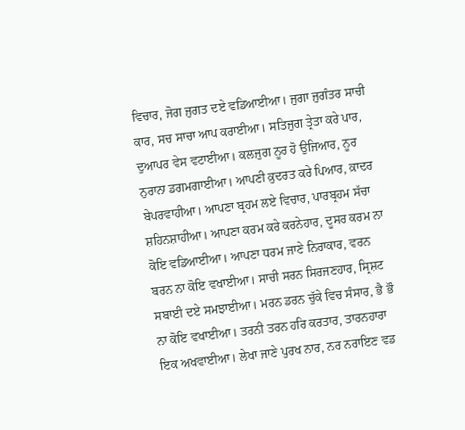ਵਿਚਾਰ, ਜੋਗ ਜੁਗਤ ਦਏ ਵਡਿਆਈਆ। ਜੁਗਾ ਜੁਗੰਤਰ ਸਾਚੀ ਕਾਰ, ਸਚ ਸਾਚਾ ਆਪ ਕਰਾਈਆ। ਸਤਿਜੁਗ ਤ੍ਰੇਤਾ ਕਰੇ ਪਾਰ, ਦੁਆਪਰ ਵੇਸ ਵਟਾਈਆ। ਕਲਜੁਗ ਨੂਰ ਹੋ ਉਜਿਆਰ, ਨੂਰ ਨੁਰਾਨਾ ਡਗਮਗਾਈਆ। ਆਪਣੀ ਕ਼ੁਦਰਤ ਕਰੇ ਪਿਆਰ, ਕ਼ਾਦਰ ਬੇਪਰਵਾਹੀਆ। ਆਪਣਾ ਬ੍ਰਹਮ ਲਏ ਵਿਚਾਰ, ਪਾਰਬ੍ਰਹਮ ਸੱਚਾ ਸ਼ਹਿਨਸ਼ਾਹੀਆ। ਆਪਣਾ ਕਰਮ ਕਰੇ ਕਰਨੇਹਾਰ, ਦੂਸਰ ਕਰਮ ਨਾ ਕੋਇ ਵਡਿਆਈਆ। ਆਪਣਾ ਧਰਮ ਜਾਣੇ ਨਿਰਾਕਾਰ, ਵਰਨ ਬਰਨ ਨਾ ਕੋਇ ਵਖਾਈਆ। ਸਾਚੀ ਸਰਨ ਸਿਰਜਣਹਾਰ, ਸ੍ਰਿਸ਼ਟ ਸਬਾਈ ਦਏ ਸਮਝਾਈਆ। ਮਰਨ ਡਰਨ ਚੁੱਕੇ ਵਿਚ ਸੰਸਾਰ, ਭੈ ਭੌ ਨਾ ਕੋਇ ਵਖਾਈਆ। ਤਰਨੀ ਤਰਨ ਹਰਿ ਕਰਤਾਰ, ਤਾਰਨਹਾਰਾ ਇਕ ਅਖਵਾਈਆ। ਲੇਖਾ ਜਾਣੇ ਪੁਰਖ ਨਾਰ, ਨਰ ਨਰਾਇਣ ਵਡ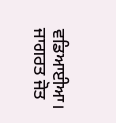ਵਡਿਆਈਆ। ਜਾਗਰਤ ਜੋਤ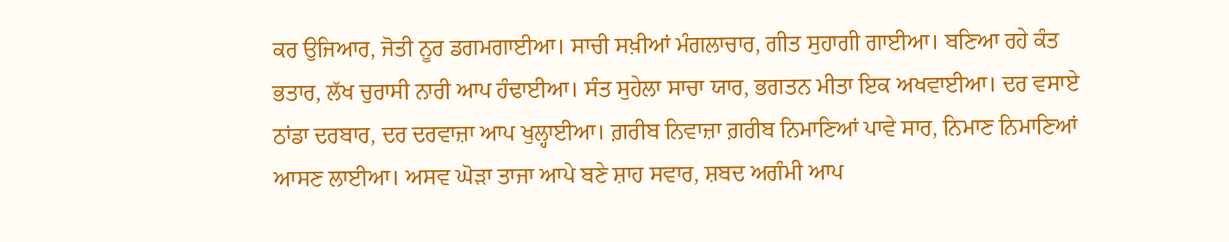ਕਰ ਉਜਿਆਰ, ਜੋਤੀ ਨੂਰ ਡਗਮਗਾਈਆ। ਸਾਚੀ ਸਖ਼ੀਆਂ ਮੰਗਲਾਚਾਰ, ਗੀਤ ਸੁਹਾਗੀ ਗਾਈਆ। ਬਣਿਆ ਰਹੇ ਕੰਤ ਭਤਾਰ, ਲੱਖ ਚੁਰਾਸੀ ਨਾਰੀ ਆਪ ਹੰਢਾਈਆ। ਸੰਤ ਸੁਹੇਲਾ ਸਾਚਾ ਯਾਰ, ਭਗਤਨ ਮੀਤਾ ਇਕ ਅਖਵਾਈਆ। ਦਰ ਵਸਾਏ ਠਾਂਡਾ ਦਰਬਾਰ, ਦਰ ਦਰਵਾਜ਼ਾ ਆਪ ਖੁਲ੍ਹਾਈਆ। ਗ਼ਰੀਬ ਨਿਵਾਜ਼ਾ ਗ਼ਰੀਬ ਨਿਮਾਣਿਆਂ ਪਾਵੇ ਸਾਰ, ਨਿਮਾਣ ਨਿਮਾਣਿਆਂ ਆਸਣ ਲਾਈਆ। ਅਸਵ ਘੋੜਾ ਤਾਜਾ ਆਪੇ ਬਣੇ ਸ਼ਾਹ ਸਵਾਰ, ਸ਼ਬਦ ਅਗੰਮੀ ਆਪ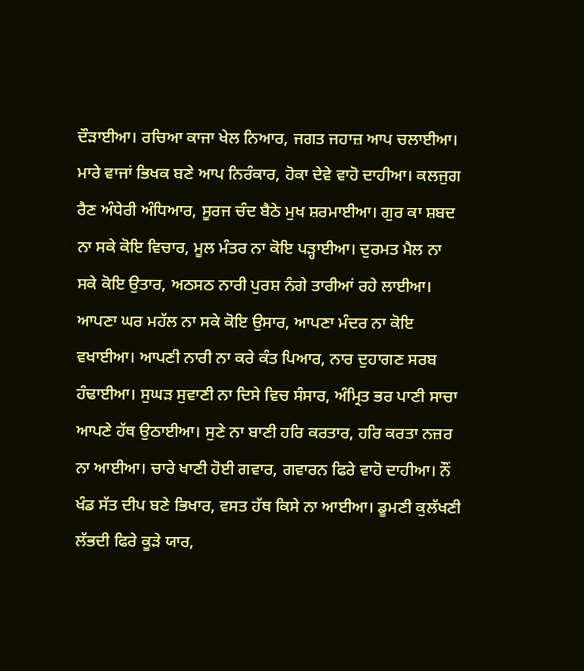ਦੌੜਾਈਆ। ਰਚਿਆ ਕਾਜਾ ਖੇਲ ਨਿਆਰ, ਜਗਤ ਜਹਾਜ਼ ਆਪ ਚਲਾਈਆ। ਮਾਰੇ ਵਾਜਾਂ ਭਿਖਕ ਬਣੇ ਆਪ ਨਿਰੰਕਾਰ, ਹੋਕਾ ਦੇਵੇ ਵਾਹੋ ਦਾਹੀਆ। ਕਲਜੁਗ ਰੈਣ ਅੰਧੇਰੀ ਅੰਧਿਆਰ, ਸੂਰਜ ਚੰਦ ਬੈਠੇ ਮੁਖ ਸ਼ਰਮਾਈਆ। ਗੁਰ ਕਾ ਸ਼ਬਦ ਨਾ ਸਕੇ ਕੋਇ ਵਿਚਾਰ, ਮੂਲ ਮੰਤਰ ਨਾ ਕੋਇ ਪੜ੍ਹਾਈਆ। ਦੁਰਮਤ ਮੈਲ ਨਾ ਸਕੇ ਕੋਇ ਉਤਾਰ, ਅਠਸਠ ਨਾਰੀ ਪੁਰਸ਼ ਨੰਗੇ ਤਾਰੀਆਂ ਰਹੇ ਲਾਈਆ। ਆਪਣਾ ਘਰ ਮਹੱਲ ਨਾ ਸਕੇ ਕੋਇ ਉਸਾਰ, ਆਪਣਾ ਮੰਦਰ ਨਾ ਕੋਇ ਵਖਾਈਆ। ਆਪਣੀ ਨਾਰੀ ਨਾ ਕਰੇ ਕੰਤ ਪਿਆਰ, ਨਾਰ ਦੁਹਾਗਣ ਸਰਬ ਹੰਢਾਈਆ। ਸੁਘੜ ਸੁਵਾਣੀ ਨਾ ਦਿਸੇ ਵਿਚ ਸੰਸਾਰ, ਅੰਮ੍ਰਿਤ ਭਰ ਪਾਣੀ ਸਾਚਾ ਆਪਣੇ ਹੱਥ ਉਠਾਈਆ। ਸੁਣੇ ਨਾ ਬਾਣੀ ਹਰਿ ਕਰਤਾਰ, ਹਰਿ ਕਰਤਾ ਨਜ਼ਰ ਨਾ ਆਈਆ। ਚਾਰੇ ਖਾਣੀ ਹੋਈ ਗਵਾਰ, ਗਵਾਰਨ ਫਿਰੇ ਵਾਹੋ ਦਾਹੀਆ। ਨੌਂ ਖੰਡ ਸੱਤ ਦੀਪ ਬਣੇ ਭਿਖਾਰ, ਵਸਤ ਹੱਥ ਕਿਸੇ ਨਾ ਆਈਆ। ਡੂਮਣੀ ਕੁਲੱਖਣੀ ਲੱਭਦੀ ਫਿਰੇ ਕੂੜੇ ਯਾਰ,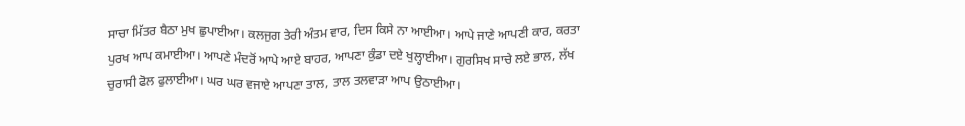ਸਾਚਾ ਮਿੱਤਰ ਬੈਠਾ ਮੁਖ ਛੁਪਾਈਆ। ਕਲਜੁਗ ਤੇਰੀ ਅੰਤਮ ਵਾਰ, ਦਿਸ ਕਿਸੇ ਨਾ ਆਈਆ। ਆਪੇ ਜਾਣੇ ਆਪਣੀ ਕਾਰ, ਕਰਤਾ ਪੁਰਖ ਆਪ ਕਮਾਈਆ। ਆਪਣੇ ਮੰਦਰੋਂ ਆਪੇ ਆਏ ਬਾਹਰ, ਆਪਣਾ ਕੁੰਡਾ ਦਏ ਖੁਲ੍ਹਾਈਆ। ਗੁਰਸਿਖ ਸਾਚੇ ਲਏ ਭਾਲ, ਲੱਖ ਚੁਰਾਸੀ ਫੋਲ ਫੁਲਾਈਆ। ਘਰ ਘਰ ਵਜਾਏ ਆਪਣਾ ਤਾਲ, ਤਾਲ ਤਲਵਾੜਾ ਆਪ ਉਠਾਈਆ।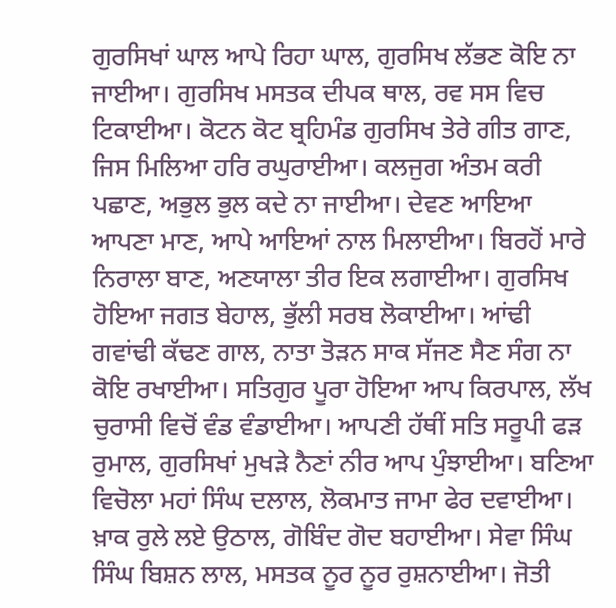ਗੁਰਸਿਖਾਂ ਘਾਲ ਆਪੇ ਰਿਹਾ ਘਾਲ, ਗੁਰਸਿਖ ਲੱਭਣ ਕੋਇ ਨਾ ਜਾਈਆ। ਗੁਰਸਿਖ ਮਸਤਕ ਦੀਪਕ ਥਾਲ, ਰਵ ਸਸ ਵਿਚ ਟਿਕਾਈਆ। ਕੋਟਨ ਕੋਟ ਬ੍ਰਹਿਮੰਡ ਗੁਰਸਿਖ ਤੇਰੇ ਗੀਤ ਗਾਣ, ਜਿਸ ਮਿਲਿਆ ਹਰਿ ਰਘੁਰਾਈਆ। ਕਲਜੁਗ ਅੰਤਮ ਕਰੀ ਪਛਾਣ, ਅਭੁਲ ਭੁਲ ਕਦੇ ਨਾ ਜਾਈਆ। ਦੇਵਣ ਆਇਆ ਆਪਣਾ ਮਾਣ, ਆਪੇ ਆਇਆਂ ਨਾਲ ਮਿਲਾਈਆ। ਬਿਰਹੋਂ ਮਾਰੇ ਨਿਰਾਲਾ ਬਾਣ, ਅਣਯਾਲਾ ਤੀਰ ਇਕ ਲਗਾਈਆ। ਗੁਰਸਿਖ ਹੋਇਆ ਜਗਤ ਬੇਹਾਲ, ਭੁੱਲੀ ਸਰਬ ਲੋਕਾਈਆ। ਆਂਢੀ ਗਵਾਂਢੀ ਕੱਢਣ ਗਾਲ, ਨਾਤਾ ਤੋੜਨ ਸਾਕ ਸੱਜਣ ਸੈਣ ਸੰਗ ਨਾ ਕੋਇ ਰਖਾਈਆ। ਸਤਿਗੁਰ ਪੂਰਾ ਹੋਇਆ ਆਪ ਕਿਰਪਾਲ, ਲੱਖ ਚੁਰਾਸੀ ਵਿਚੋਂ ਵੰਡ ਵੰਡਾਈਆ। ਆਪਣੀ ਹੱਥੀਂ ਸਤਿ ਸਰੂਪੀ ਫੜ ਰੁਮਾਲ, ਗੁਰਸਿਖਾਂ ਮੁਖੜੇ ਨੈਣਾਂ ਨੀਰ ਆਪ ਪੁੰਝਾਈਆ। ਬਣਿਆ ਵਿਚੋਲਾ ਮਹਾਂ ਸਿੰਘ ਦਲਾਲ, ਲੋਕਮਾਤ ਜਾਮਾ ਫੇਰ ਦਵਾਈਆ। ਖ਼ਾਕ ਰੁਲੇ ਲਏ ਉਠਾਲ, ਗੋਬਿੰਦ ਗੋਦ ਬਹਾਈਆ। ਸੇਵਾ ਸਿੰਘ ਸਿੰਘ ਬਿਸ਼ਨ ਲਾਲ, ਮਸਤਕ ਨੂਰ ਨੂਰ ਰੁਸ਼ਨਾਈਆ। ਜੋਤੀ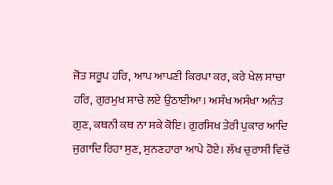ਜੋਤ ਸਰੂਪ ਹਰਿ, ਆਪ ਆਪਣੀ ਕਿਰਪਾ ਕਰ, ਕਰੇ ਖੇਲ ਸਾਚਾ ਹਰਿ, ਗੁਰਮੁਖ ਸਾਚੇ ਲਏ ਉਠਾਈਆ। ਅਸੰਖ ਅਸੰਖਾ ਅਨੰਤ ਗੁਣ, ਕਥਨੀ ਕਥ ਨਾ ਸਕੇ ਕੋਇ। ਗੁਰਸਿਖ ਤੇਰੀ ਪੁਕਾਰ ਆਦਿ ਜੁਗਾਦਿ ਰਿਹਾ ਸੁਣ, ਸੁਨਣਹਾਰਾ ਆਪੇ ਹੋਏ। ਲੱਖ ਚੁਰਾਸੀ ਵਿਚੋਂ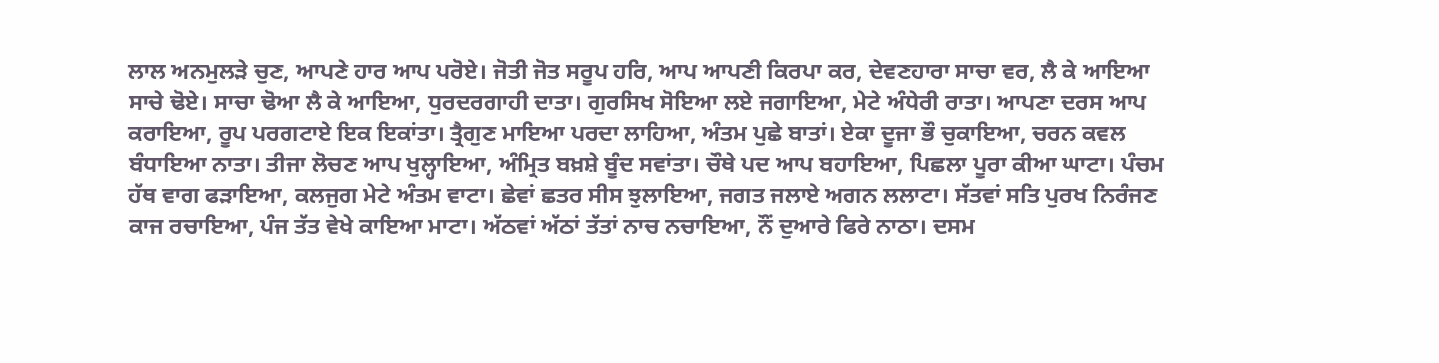ਲਾਲ ਅਨਮੁਲੜੇ ਚੁਣ, ਆਪਣੇ ਹਾਰ ਆਪ ਪਰੋਏ। ਜੋਤੀ ਜੋਤ ਸਰੂਪ ਹਰਿ, ਆਪ ਆਪਣੀ ਕਿਰਪਾ ਕਰ, ਦੇਵਣਹਾਰਾ ਸਾਚਾ ਵਰ, ਲੈ ਕੇ ਆਇਆ ਸਾਚੇ ਢੋਏ। ਸਾਚਾ ਢੋਆ ਲੈ ਕੇ ਆਇਆ, ਧੁਰਦਰਗਾਹੀ ਦਾਤਾ। ਗੁਰਸਿਖ ਸੋਇਆ ਲਏ ਜਗਾਇਆ, ਮੇਟੇ ਅੰਧੇਰੀ ਰਾਤਾ। ਆਪਣਾ ਦਰਸ ਆਪ ਕਰਾਇਆ, ਰੂਪ ਪਰਗਟਾਏ ਇਕ ਇਕਾਂਤਾ। ਤ੍ਰੈਗੁਣ ਮਾਇਆ ਪਰਦਾ ਲਾਹਿਆ, ਅੰਤਮ ਪੁਛੇ ਬਾਤਾਂ। ਏਕਾ ਦੂਜਾ ਭੌ ਚੁਕਾਇਆ, ਚਰਨ ਕਵਲ ਬੰਧਾਇਆ ਨਾਤਾ। ਤੀਜਾ ਲੋਚਣ ਆਪ ਖੁਲ੍ਹਾਇਆ, ਅੰਮ੍ਰਿਤ ਬਖ਼ਸ਼ੇ ਬੂੰਦ ਸਵਾਂਤਾ। ਚੌਥੇ ਪਦ ਆਪ ਬਹਾਇਆ, ਪਿਛਲਾ ਪੂਰਾ ਕੀਆ ਘਾਟਾ। ਪੰਚਮ ਹੱਥ ਵਾਗ ਫੜਾਇਆ, ਕਲਜੁਗ ਮੇਟੇ ਅੰਤਮ ਵਾਟਾ। ਛੇਵਾਂ ਛਤਰ ਸੀਸ ਝੁਲਾਇਆ, ਜਗਤ ਜਲਾਏ ਅਗਨ ਲਲਾਟਾ। ਸੱਤਵਾਂ ਸਤਿ ਪੁਰਖ ਨਿਰੰਜਣ ਕਾਜ ਰਚਾਇਆ, ਪੰਜ ਤੱਤ ਵੇਖੇ ਕਾਇਆ ਮਾਟਾ। ਅੱਠਵਾਂ ਅੱਠਾਂ ਤੱਤਾਂ ਨਾਚ ਨਚਾਇਆ, ਨੌਂ ਦੁਆਰੇ ਫਿਰੇ ਨਾਠਾ। ਦਸਮ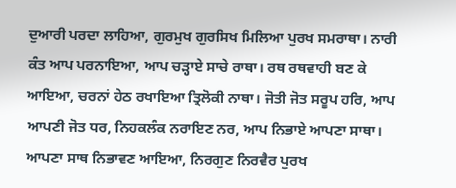ਦੁਆਰੀ ਪਰਦਾ ਲਾਹਿਆ, ਗੁਰਮੁਖ ਗੁਰਸਿਖ ਮਿਲਿਆ ਪੁਰਖ ਸਮਰਾਥਾ। ਨਾਰੀ ਕੰਤ ਆਪ ਪਰਨਾਇਆ, ਆਪ ਚੜ੍ਹਾਏ ਸਾਚੇ ਰਾਥਾ। ਰਥ ਰਥਵਾਹੀ ਬਣ ਕੇ ਆਇਆ, ਚਰਨਾਂ ਹੇਠ ਰਖਾਇਆ ਤ੍ਰਿਲੋਕੀ ਨਾਥਾ। ਜੋਤੀ ਜੋਤ ਸਰੂਪ ਹਰਿ, ਆਪ ਆਪਣੀ ਜੋਤ ਧਰ, ਨਿਹਕਲੰਕ ਨਰਾਇਣ ਨਰ, ਆਪ ਨਿਭਾਏ ਆਪਣਾ ਸਾਥਾ। ਆਪਣਾ ਸਾਥ ਨਿਭਾਵਣ ਆਇਆ, ਨਿਰਗੁਣ ਨਿਰਵੈਰ ਪੁਰਖ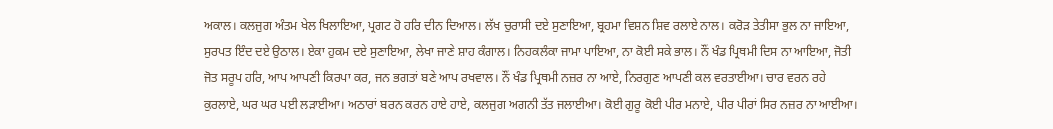ਅਕਾਲ। ਕਲਜੁਗ ਅੰਤਮ ਖੇਲ ਖਿਲਾਇਆ, ਪ੍ਰਗਟ ਹੋ ਹਰਿ ਦੀਨ ਦਿਆਲ। ਲੱਖ ਚੁਰਾਸੀ ਦਏ ਸੁਣਾਇਆ, ਬ੍ਰਹਮਾ ਵਿਸ਼ਨ ਸ਼ਿਵ ਰਲਾਏ ਨਾਲ। ਕਰੋੜ ਤੇਤੀਸਾ ਭੁਲ ਨਾ ਜਾਇਆ, ਸੁਰਪਤ ਇੰਦ ਦਏ ਉਠਾਲ। ਏਕਾ ਹੁਕਮ ਦਏ ਸੁਣਾਇਆ, ਲੇਖਾ ਜਾਣੇ ਸ਼ਾਹ ਕੰਗਾਲ। ਨਿਹਕਲੰਕਾ ਜਾਮਾ ਪਾਇਆ, ਨਾ ਕੋਈ ਸਕੇ ਭਾਲ। ਨੌਂ ਖੰਡ ਪ੍ਰਿਥਮੀ ਦਿਸ ਨਾ ਆਇਆ, ਜੋਤੀ ਜੋਤ ਸਰੂਪ ਹਰਿ, ਆਪ ਆਪਣੀ ਕਿਰਪਾ ਕਰ, ਜਨ ਭਗਤਾਂ ਬਣੇ ਆਪ ਰਖਵਾਲ। ਨੌਂ ਖੰਡ ਪ੍ਰਿਥਮੀ ਨਜ਼ਰ ਨਾ ਆਏ, ਨਿਰਗੁਣ ਆਪਣੀ ਕਲ ਵਰਤਾਈਆ। ਚਾਰ ਵਰਨ ਰਹੇ ਕੁਰਲਾਏ, ਘਰ ਘਰ ਪਈ ਲੜਾਈਆ। ਅਠਾਰਾਂ ਬਰਨ ਕਰਨ ਹਾਏ ਹਾਏ, ਕਲਜੁਗ ਅਗਨੀ ਤੱਤ ਜਲਾਈਆ। ਕੋਈ ਗੁਰੂ ਕੋਈ ਪੀਰ ਮਨਾਏ, ਪੀਰ ਪੀਰਾਂ ਸਿਰ ਨਜ਼ਰ ਨਾ ਆਈਆ।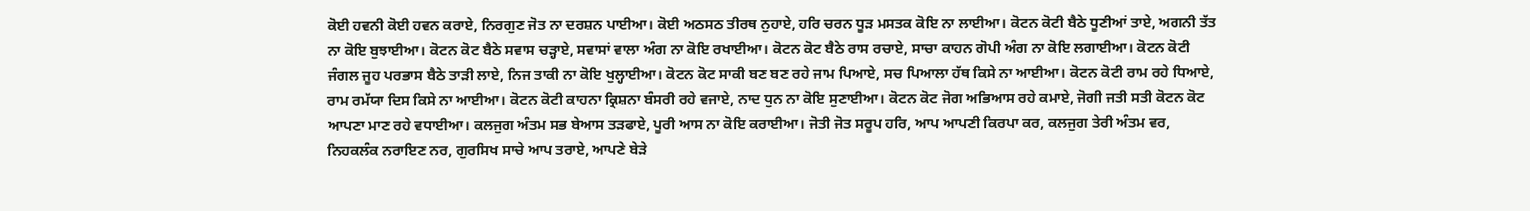ਕੋਈ ਹਵਨੀ ਕੋਈ ਹਵਨ ਕਰਾਏ, ਨਿਰਗੁਣ ਜੋਤ ਨਾ ਦਰਸ਼ਨ ਪਾਈਆ। ਕੋਈ ਅਠਸਠ ਤੀਰਥ ਨੁਹਾਏ, ਹਰਿ ਚਰਨ ਧੂੜ ਮਸਤਕ ਕੋਇ ਨਾ ਲਾਈਆ। ਕੋਟਨ ਕੋਟੀ ਬੈਠੇ ਧੂਣੀਆਂ ਤਾਏ, ਅਗਨੀ ਤੱਤ ਨਾ ਕੋਇ ਬੁਝਾਈਆ। ਕੋਟਨ ਕੋਟ ਬੈਠੇ ਸਵਾਸ ਚੜ੍ਹਾਏ, ਸਵਾਸਾਂ ਵਾਲਾ ਅੰਗ ਨਾ ਕੋਇ ਰਖਾਈਆ। ਕੋਟਨ ਕੋਟ ਬੈਠੇ ਰਾਸ ਰਚਾਏ, ਸਾਚਾ ਕਾਹਨ ਗੋਪੀ ਅੰਗ ਨਾ ਕੋਇ ਲਗਾਈਆ। ਕੋਟਨ ਕੋਟੀ ਜੰਗਲ ਜੂਹ ਪਰਭਾਸ ਬੈਠੇ ਤਾੜੀ ਲਾਏ, ਨਿਜ ਤਾਕੀ ਨਾ ਕੋਇ ਖੁਲ੍ਹਾਈਆ। ਕੋਟਨ ਕੋਟ ਸਾਕੀ ਬਣ ਬਣ ਰਹੇ ਜਾਮ ਪਿਆਏ, ਸਚ ਪਿਆਲਾ ਹੱਥ ਕਿਸੇ ਨਾ ਆਈਆ। ਕੋਟਨ ਕੋਟੀ ਰਾਮ ਰਹੇ ਧਿਆਏ, ਰਾਮ ਰਮੱਯਾ ਦਿਸ ਕਿਸੇ ਨਾ ਆਈਆ। ਕੋਟਨ ਕੋਟੀ ਕਾਹਨਾ ਕ੍ਰਿਸ਼ਨਾ ਬੰਸਰੀ ਰਹੇ ਵਜਾਏ, ਨਾਦ ਧੁਨ ਨਾ ਕੋਇ ਸੁਣਾਈਆ। ਕੋਟਨ ਕੋਟ ਜੋਗ ਅਭਿਆਸ ਰਹੇ ਕਮਾਏ, ਜੋਗੀ ਜਤੀ ਸਤੀ ਕੋਟਨ ਕੋਟ ਆਪਣਾ ਮਾਣ ਰਹੇ ਵਧਾਈਆ। ਕਲਜੁਗ ਅੰਤਮ ਸਭ ਬੇਆਸ ਤੜਫਾਏ, ਪੂਰੀ ਆਸ ਨਾ ਕੋਇ ਕਰਾਈਆ। ਜੋਤੀ ਜੋਤ ਸਰੂਪ ਹਰਿ, ਆਪ ਆਪਣੀ ਕਿਰਪਾ ਕਰ, ਕਲਜੁਗ ਤੇਰੀ ਅੰਤਮ ਵਰ, ਨਿਹਕਲੰਕ ਨਰਾਇਣ ਨਰ, ਗੁਰਸਿਖ ਸਾਚੇ ਆਪ ਤਰਾਏ, ਆਪਣੇ ਬੇੜੇ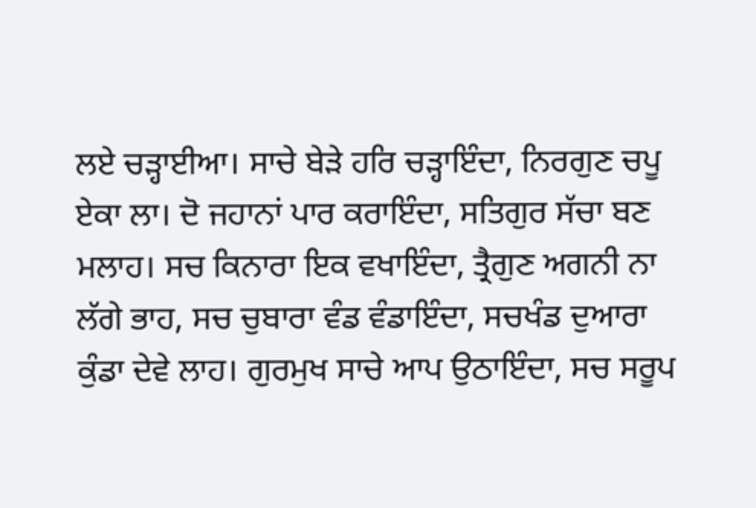ਲਏ ਚੜ੍ਹਾਈਆ। ਸਾਚੇ ਬੇੜੇ ਹਰਿ ਚੜ੍ਹਾਇੰਦਾ, ਨਿਰਗੁਣ ਚਪੂ ਏਕਾ ਲਾ। ਦੋ ਜਹਾਨਾਂ ਪਾਰ ਕਰਾਇੰਦਾ, ਸਤਿਗੁਰ ਸੱਚਾ ਬਣ ਮਲਾਹ। ਸਚ ਕਿਨਾਰਾ ਇਕ ਵਖਾਇੰਦਾ, ਤ੍ਰੈਗੁਣ ਅਗਨੀ ਨਾ ਲੱਗੇ ਭਾਹ, ਸਚ ਚੁਬਾਰਾ ਵੰਡ ਵੰਡਾਇੰਦਾ, ਸਚਖੰਡ ਦੁਆਰਾ ਕੁੰਡਾ ਦੇਵੇ ਲਾਹ। ਗੁਰਮੁਖ ਸਾਚੇ ਆਪ ਉਠਾਇੰਦਾ, ਸਚ ਸਰੂਪ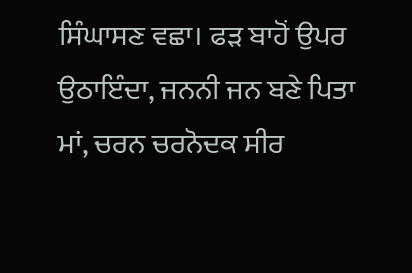ਸਿੰਘਾਸਣ ਵਛਾ। ਫੜ ਬਾਹੋਂ ਉਪਰ ਉਠਾਇੰਦਾ, ਜਨਨੀ ਜਨ ਬਣੇ ਪਿਤਾ ਮਾਂ, ਚਰਨ ਚਰਨੋਦਕ ਸੀਰ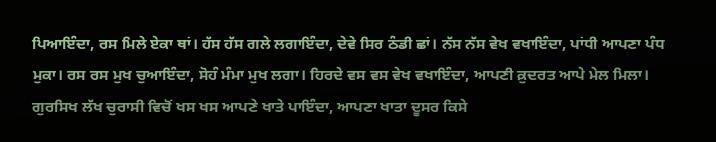ਪਿਆਇੰਦਾ, ਰਸ ਮਿਲੇ ਏਕਾ ਥਾਂ। ਹੱਸ ਹੱਸ ਗਲੇ ਲਗਾਇੰਦਾ, ਦੇਵੇ ਸਿਰ ਠੰਡੀ ਛਾਂ। ਨੱਸ ਨੱਸ ਵੇਖ ਵਖਾਇੰਦਾ, ਪਾਂਧੀ ਆਪਣਾ ਪੰਧ ਮੁਕਾ। ਰਸ ਰਸ ਮੁਖ ਚੁਆਇੰਦਾ, ਸੋਹੰ ਮੰਮਾ ਮੁਖ ਲਗਾ। ਹਿਰਦੇ ਵਸ ਵਸ ਵੇਖ ਵਖਾਇੰਦਾ, ਆਪਣੀ ਕ਼ੁਦਰਤ ਆਪੇ ਮੇਲ ਮਿਲਾ। ਗੁਰਸਿਖ ਲੱਖ ਚੁਰਾਸੀ ਵਿਚੋਂ ਖਸ ਖਸ ਆਪਣੇ ਖਾਤੇ ਪਾਇੰਦਾ, ਆਪਣਾ ਖਾਤਾ ਦੂਸਰ ਕਿਸੇ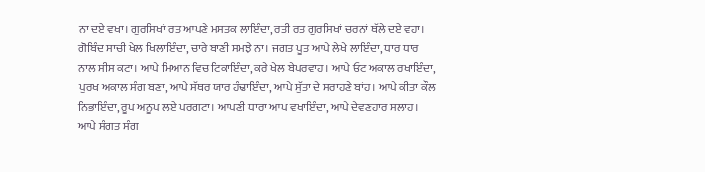ਨਾ ਦਏ ਵਖਾ। ਗੁਰਸਿਖਾਂ ਰਤ ਆਪਣੇ ਮਸਤਕ ਲਾਇੰਦਾ, ਰਤੀ ਰਤ ਗੁਰਸਿਖਾਂ ਚਰਨਾਂ ਥੱਲੇ ਦਏ ਵਹਾ। ਗੋਬਿੰਦ ਸਾਚੀ ਖੇਲ ਖਿਲਾਇੰਦਾ, ਚਾਰੇ ਬਾਣੀ ਸਮਝੇ ਨਾ। ਜਗਤ ਪੂਤ ਆਪੇ ਲੇਖੇ ਲਾਇੰਦਾ, ਧਾਰ ਧਾਰ ਨਾਲ ਸੀਸ ਕਟਾ। ਆਪੇ ਮਿਆਨ ਵਿਚ ਟਿਕਾਇੰਦਾ, ਕਰੇ ਖੇਲ ਬੇਪਰਵਾਹ। ਆਪੇ ਓਟ ਅਕਾਲ ਰਖਾਇੰਦਾ, ਪੁਰਖ ਅਕਾਲ ਸੰਗ ਬਣਾ, ਆਪੇ ਸੱਥਰ ਯਾਰ ਹੰਢਾਇੰਦਾ, ਆਪੇ ਸੁੱਤਾ ਦੇ ਸਰਾਹਣੇ ਬਾਂਹ। ਆਪੇ ਕੀਤਾ ਕੌਲ ਨਿਭਾਇੰਦਾ, ਰੂਪ ਅਨੂਪ ਲਏ ਪਰਗਟਾ। ਆਪਣੀ ਧਾਰਾ ਆਪ ਵਖਾਇੰਦਾ, ਆਪੇ ਦੇਵਣਹਾਰ ਸਲਾਹ। ਆਪੇ ਸੰਗਤ ਸੰਗ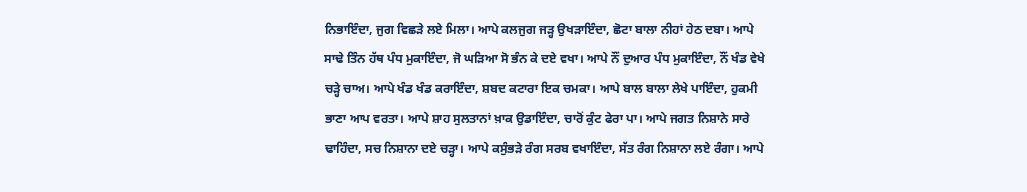ਨਿਭਾਇੰਦਾ, ਜੁਗ ਵਿਛੜੇ ਲਏ ਮਿਲਾ। ਆਪੇ ਕਲਜੁਗ ਜੜ੍ਹ ਉਖੜਾਇੰਦਾ, ਛੋਟਾ ਬਾਲਾ ਨੀਹਾਂ ਹੇਠ ਦਬਾ। ਆਪੇ ਸਾਢੇ ਤਿੰਨ ਹੱਥ ਪੰਧ ਮੁਕਾਇੰਦਾ, ਜੋ ਘੜਿਆ ਸੋ ਭੰਨ ਕੇ ਦਏ ਵਖਾ। ਆਪੇ ਨੌਂ ਦੁਆਰ ਪੰਧ ਮੁਕਾਇੰਦਾ, ਨੌਂ ਖੰਡ ਵੇਖੇ ਚੜ੍ਹੇ ਚਾਅ। ਆਪੇ ਖੰਡ ਖੰਡ ਕਰਾਇੰਦਾ, ਸ਼ਬਦ ਕਟਾਰਾ ਇਕ ਚਮਕਾ। ਆਪੇ ਬਾਲ ਬਾਲਾ ਲੇਖੇ ਪਾਇੰਦਾ, ਹੁਕਮੀ ਭਾਣਾ ਆਪ ਵਰਤਾ। ਆਪੇ ਸ਼ਾਹ ਸੁਲਤਾਨਾਂ ਖ਼ਾਕ ਉਡਾਇੰਦਾ, ਚਾਰੋਂ ਕੁੰਟ ਫੇਰਾ ਪਾ। ਆਪੇ ਜਗਤ ਨਿਸ਼ਾਨੇ ਸਾਰੇ ਢਾਹਿੰਦਾ, ਸਚ ਨਿਸ਼ਾਨਾ ਦਏ ਚੜ੍ਹਾ। ਆਪੇ ਕਸੁੰਭੜੇ ਰੰਗ ਸਰਬ ਵਖਾਇੰਦਾ, ਸੱਤ ਰੰਗ ਨਿਸ਼ਾਨਾ ਲਏ ਰੰਗਾ। ਆਪੇ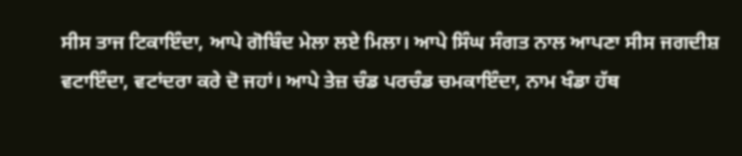ਸੀਸ ਤਾਜ ਟਿਕਾਇੰਦਾ, ਆਪੇ ਗੋਬਿੰਦ ਮੇਲਾ ਲਏ ਮਿਲਾ। ਆਪੇ ਸਿੰਘ ਸੰਗਤ ਨਾਲ ਆਪਣਾ ਸੀਸ ਜਗਦੀਸ਼ ਵਟਾਇੰਦਾ, ਵਟਾਂਦਰਾ ਕਰੇ ਦੋ ਜਹਾਂ। ਆਪੇ ਤੇਜ਼ ਚੰਡ ਪਰਚੰਡ ਚਮਕਾਇੰਦਾ, ਨਾਮ ਖੰਡਾ ਹੱਥ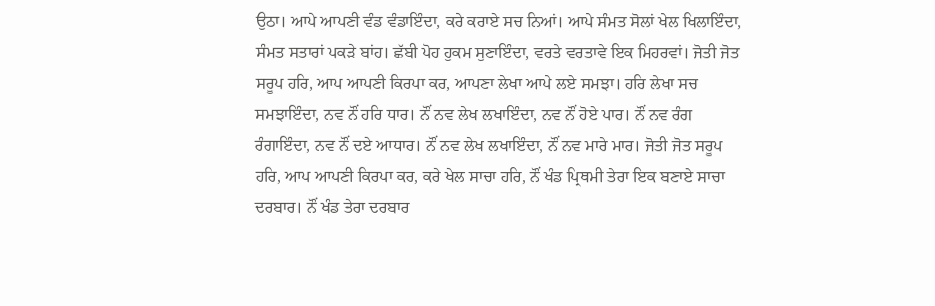ਉਠਾ। ਆਪੇ ਆਪਣੀ ਵੰਡ ਵੰਡਾਇੰਦਾ, ਕਰੇ ਕਰਾਏ ਸਚ ਨਿਆਂ। ਆਪੇ ਸੰਮਤ ਸੋਲਾਂ ਖੇਲ ਖਿਲਾਇੰਦਾ, ਸੰਮਤ ਸਤਾਰਾਂ ਪਕੜੇ ਬਾਂਹ। ਛੱਬੀ ਪੋਹ ਹੁਕਮ ਸੁਣਾਇੰਦਾ, ਵਰਤੇ ਵਰਤਾਵੇ ਇਕ ਮਿਹਰਵਾਂ। ਜੋਤੀ ਜੋਤ ਸਰੂਪ ਹਰਿ, ਆਪ ਆਪਣੀ ਕਿਰਪਾ ਕਰ, ਆਪਣਾ ਲੇਖਾ ਆਪੇ ਲਏ ਸਮਝਾ। ਹਰਿ ਲੇਖਾ ਸਚ ਸਮਝਾਇੰਦਾ, ਨਵ ਨੌਂ ਹਰਿ ਧਾਰ। ਨੌਂ ਨਵ ਲੇਖ ਲਖਾਇੰਦਾ, ਨਵ ਨੌਂ ਹੋਏ ਪਾਰ। ਨੌਂ ਨਵ ਰੰਗ ਰੰਗਾਇੰਦਾ, ਨਵ ਨੌਂ ਦਏ ਆਧਾਰ। ਨੌਂ ਨਵ ਲੇਖ ਲਖਾਇੰਦਾ, ਨੌਂ ਨਵ ਮਾਰੇ ਮਾਰ। ਜੋਤੀ ਜੋਤ ਸਰੂਪ ਹਰਿ, ਆਪ ਆਪਣੀ ਕਿਰਪਾ ਕਰ, ਕਰੇ ਖੇਲ ਸਾਚਾ ਹਰਿ, ਨੌਂ ਖੰਡ ਪ੍ਰਿਥਮੀ ਤੇਰਾ ਇਕ ਬਣਾਏ ਸਾਚਾ ਦਰਬਾਰ। ਨੌਂ ਖੰਡ ਤੇਰਾ ਦਰਬਾਰ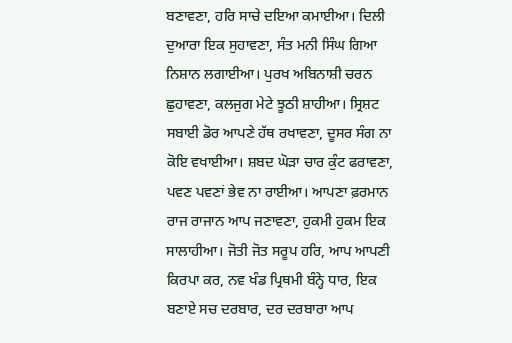ਬਣਾਵਣਾ, ਹਰਿ ਸਾਚੇ ਦਇਆ ਕਮਾਈਆ। ਦਿਲੀ ਦੁਆਰਾ ਇਕ ਸੁਹਾਵਣਾ, ਸੰਤ ਮਨੀ ਸਿੰਘ ਗਿਆ ਨਿਸ਼ਾਨ ਲਗਾਈਆ। ਪੁਰਖ ਅਬਿਨਾਸ਼ੀ ਚਰਨ ਛੁਹਾਵਣਾ, ਕਲਜੁਗ ਮੇਟੇ ਝੂਠੀ ਸ਼ਾਹੀਆ। ਸ੍ਰਿਸ਼ਟ ਸਬਾਈ ਡੋਰ ਆਪਣੇ ਹੱਥ ਰਖਾਵਣਾ, ਦੂਸਰ ਸੰਗ ਨਾ ਕੋਇ ਵਖਾਈਆ। ਸ਼ਬਦ ਘੋੜਾ ਚਾਰ ਕੁੰਟ ਫਰਾਵਣਾ, ਪਵਣ ਪਵਣਾਂ ਭੇਵ ਨਾ ਰਾਈਆ। ਆਪਣਾ ਫ਼ਰਮਾਨ ਰਾਜ ਰਾਜਾਨ ਆਪ ਜਣਾਵਣਾ, ਹੁਕਮੀ ਹੁਕਮ ਇਕ ਸਾਲਾਹੀਆ। ਜੋਤੀ ਜੋਤ ਸਰੂਪ ਹਰਿ, ਆਪ ਆਪਣੀ ਕਿਰਪਾ ਕਰ, ਨਵ ਖੰਡ ਪ੍ਰਿਥਮੀ ਬੰਨ੍ਹੇ ਧਾਰ, ਇਕ ਬਣਾਏ ਸਚ ਦਰਬਾਰ, ਦਰ ਦਰਬਾਰਾ ਆਪ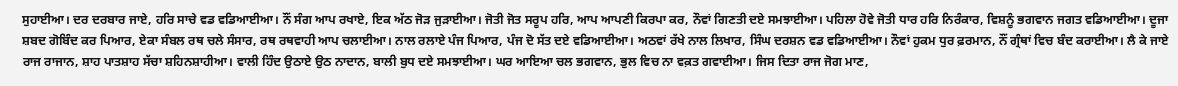ਸੁਹਾਈਆ। ਦਰ ਦਰਬਾਰ ਜਾਏ, ਹਰਿ ਸਾਚੇ ਵਡ ਵਡਿਆਈਆ। ਨੌਂ ਸੰਗ ਆਪ ਰਖਾਏ, ਇਕ ਅੱਠ ਜੋੜ ਜੁੜਾਈਆ। ਜੋਤੀ ਜੋਤ ਸਰੂਪ ਹਰਿ, ਆਪ ਆਪਣੀ ਕਿਰਪਾ ਕਰ, ਨੌਵਾਂ ਗਿਣਤੀ ਦਏ ਸਮਝਾਈਆ। ਪਹਿਲਾ ਹੋਵੇ ਜੋਤੀ ਧਾਰ ਹਰਿ ਨਿਰੰਕਾਰ, ਵਿਸ਼ਨੂੰ ਭਗਵਾਨ ਜਗਤ ਵਡਿਆਈਆ। ਦੂਜਾ ਸ਼ਬਦ ਗੋਬਿੰਦ ਕਰ ਪਿਆਰ, ਏਕਾ ਸੰਬਲ ਰਥ ਚਲੇ ਸੰਸਾਰ, ਰਥ ਰਥਵਾਹੀ ਆਪ ਚਲਾਈਆ। ਨਾਲ ਰਲਾਏ ਪੰਜ ਪਿਆਰ, ਪੰਜ ਦੋ ਸੱਤ ਦਏ ਵਡਿਆਈਆ। ਅਠਵਾਂ ਰੱਖੇ ਨਾਲ ਲਿਖਾਰ, ਸਿੰਘ ਦਰਸ਼ਨ ਵਡ ਵਡਿਆਈਆ। ਨੌਵਾਂ ਹੁਕਮ ਧੁਰ ਫ਼ਰਮਾਨ, ਨੌਂ ਗ੍ਰੰਥਾਂ ਵਿਚ ਬੰਦ ਕਰਾਈਆ। ਲੈ ਕੇ ਜਾਏ ਰਾਜ ਰਾਜਾਨ, ਸ਼ਾਹ ਪਾਤਸ਼ਾਹ ਸੱਚਾ ਸ਼ਹਿਨਸ਼ਾਹੀਆ। ਵਾਲੀ ਹਿੰਦ ਉਠਾਏ ਉਠ ਨਾਦਾਨ, ਬਾਲੀ ਬੁਧ ਦਏ ਸਮਝਾਈਆ। ਘਰ ਆਇਆ ਚਲ ਭਗਵਾਨ, ਭੁਲ ਵਿਚ ਨਾ ਵਕ਼ਤ ਗਵਾਈਆ। ਜਿਸ ਦਿਤਾ ਰਾਜ ਜੋਗ ਮਾਣ,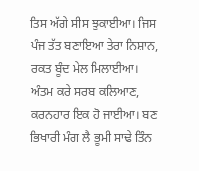ਤਿਸ ਅੱਗੇ ਸੀਸ ਝੁਕਾਈਆ। ਜਿਸ ਪੰਜ ਤੱਤ ਬਣਾਇਆ ਤੇਰਾ ਨਿਸ਼ਾਨ, ਰਕਤ ਬੂੰਦ ਮੇਲ ਮਿਲਾਈਆ। ਅੰਤਮ ਕਰੇ ਸਰਬ ਕਲਿਆਣ, ਕਰਨਹਾਰ ਇਕ ਹੋ ਜਾਈਆ। ਬਣ ਭਿਖਾਰੀ ਮੰਗ ਲੈ ਭੂਮੀ ਸਾਢੇ ਤਿੰਨ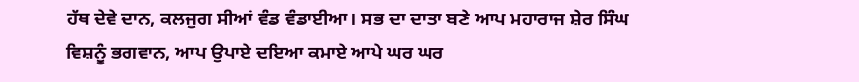ਹੱਥ ਦੇਵੇ ਦਾਨ, ਕਲਜੁਗ ਸੀਆਂ ਵੰਡ ਵੰਡਾਈਆ। ਸਭ ਦਾ ਦਾਤਾ ਬਣੇ ਆਪ ਮਹਾਰਾਜ ਸ਼ੇਰ ਸਿੰਘ ਵਿਸ਼ਨੂੰ ਭਗਵਾਨ, ਆਪ ਉਪਾਏ ਦਇਆ ਕਮਾਏ ਆਪੇ ਘਰ ਘਰ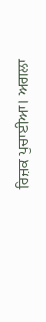ਰਿਜ਼ਕ ਪੁਚਾਈਆ। ਅਗਲਾ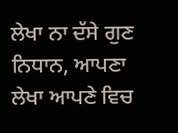ਲੇਖਾ ਨਾ ਦੱਸੇ ਗੁਣ ਨਿਧਾਨ, ਆਪਣਾ ਲੇਖਾ ਆਪਣੇ ਵਿਚ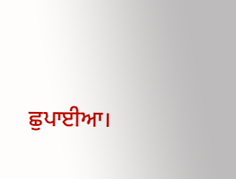ਛੁਪਾਈਆ।